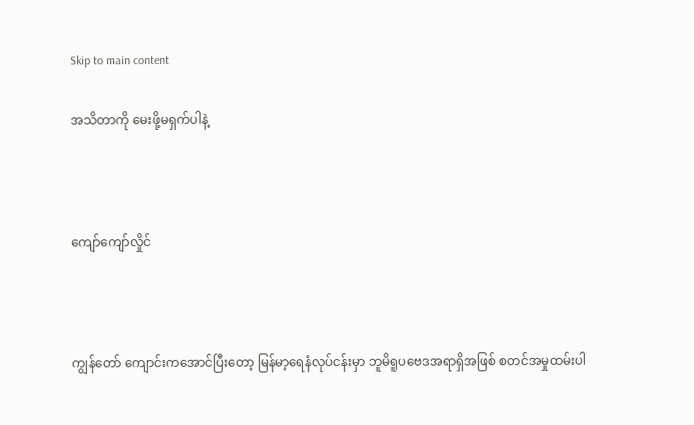Skip to main content

အသိတာကို မေးဖို့မရှက်ပါနဲ့



ကျော်ကျော်လှိုင်



ကျွန်တော် ကျောင်းကအောင်ပြီးတော့ မြန်မာ့ရေနံလုပ်ငန်းမှာ ဘူမိရူပဗေဒအရာရှိအဖြစ် စတင်အမှုထမ်းပါ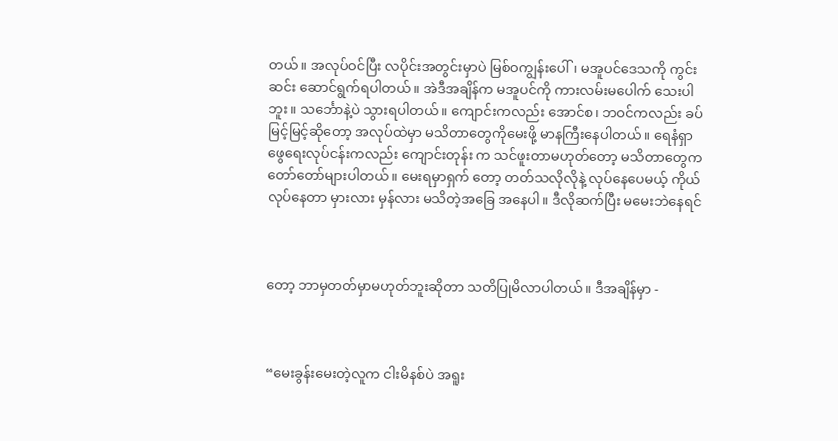တယ်။ အလုပ်ဝင်ပြီး လပိုင်းအတွင်းမှာပဲ မြစ်ဝကျွန်းပေါ်၊ မအူပင်ဒေသကို ကွင်းဆင်း ဆောင်ရွက်ရပါတယ်။ အဲဒီအချိန်က မအူပင်ကို ကားလမ်းမပေါက် သေးပါဘူး။ သင်္ဘောနဲ့ပဲ သွားရပါတယ်။ ကျောင်းကလည်း အောင်စ၊ ဘဝင်ကလည်း ခပ်မြင့်မြင့်ဆိုတော့ အလုပ်ထဲမှာ မသိတာတွေကိုမေးဖို့ မာနကြီးနေပါတယ်။ ရေနံရှာဖွေရေးလုပ်ငန်းကလည်း ကျောင်းတုန်း က သင်ဖူးတာမဟုတ်တော့ မသိတာတွေကတော်တော်များပါတယ်။ မေးရမှာရှက် တော့ တတ်သလိုလိုနဲ့ လုပ်နေပေမယ့် ကိုယ်လုပ်နေတာ မှားလား မှန်လား မသိတဲ့အခြေ အနေပါ။ ဒီလိုဆက်ပြီး မမေးဘဲနေရင်



တော့ ဘာမှတတ်မှာမဟုတ်ဘူးဆိုတာ သတိပြုမိလာပါတယ်။ ဒီအချိန်မှာ -



“မေးခွန်းမေးတဲ့လူက ငါးမိနစ်ပဲ အရူး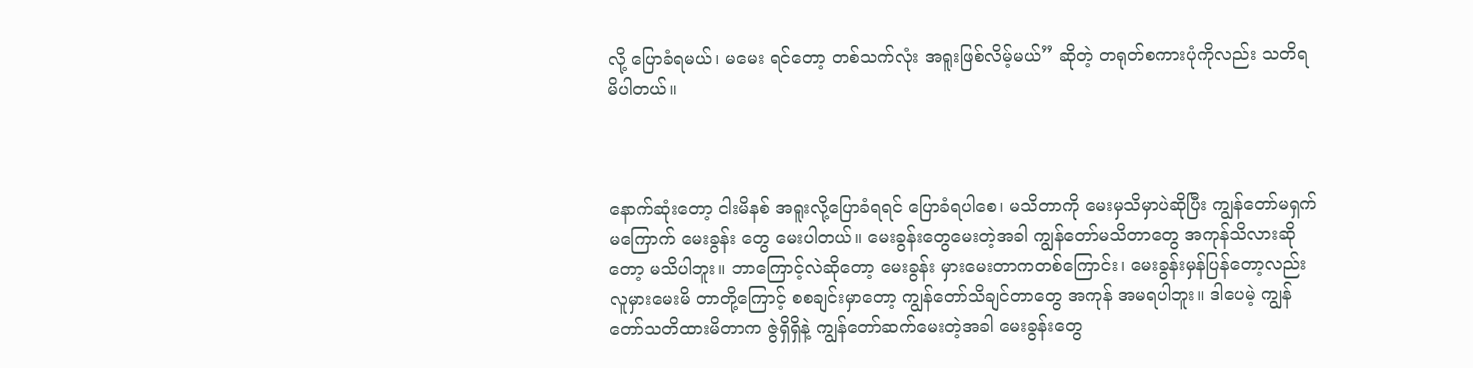လို့ ပြောခံရမယ်၊ မမေး ရင်တော့ တစ်သက်လုံး အရူးဖြစ်လိမ့်မယ်” ဆိုတဲ့ တရုတ်စကားပုံကိုလည်း သတိရမိပါတယ်။



နောက်ဆုံးတော့ ငါးမိနစ် အရူးလို့ပြောခံရရင် ပြောခံရပါစေ၊ မသိတာကို မေးမှသိမှာပဲဆိုပြီး ကျွန်တော်မရှက်မကြောက် မေးခွန်း တွေ မေးပါတယ်။ မေးခွန်းတွေမေးတဲ့အခါ ကျွန်တော်မသိတာတွေ အကုန်သိလားဆိုတော့ မသိပါဘူး။ ဘာကြောင့်လဲဆိုတော့ မေးခွန်း မှားမေးတာကတစ်ကြောင်း၊ မေးခွန်းမှန်ပြန်တော့လည်း လူမှားမေးမိ တာတို့ကြောင့် စစချင်းမှာတော့ ကျွန်တော်သိချင်တာတွေ အကုန် အမရပါဘူး။ ဒါပေမဲ့ ကျွန်တော်သတိထားမိတာက ဇွဲရှိရှိနဲ့ ကျွန်တော်ဆက်မေးတဲ့အခါ မေးခွန်းတွေ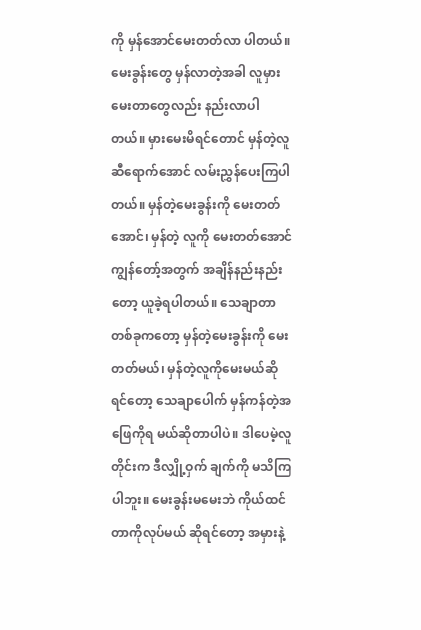ကို မှန်အောင်မေးတတ်လာ ပါတယ်။ မေးခွန်းတွေ မှန်လာတဲ့အခါ လူမှားမေးတာတွေလည်း နည်းလာပါတယ်။ မှားမေးမိရင်တောင် မှန်တဲ့လူဆီရောက်အောင် လမ်းညွှန်ပေးကြပါတယ်။ မှန်တဲ့မေးခွန်းကို မေးတတ်အောင်၊ မှန်တဲ့ လူကို မေးတတ်အောင် ကျွန်တော့်အတွက် အချိန်နည်းနည်းတော့ ယူခဲ့ရပါတယ်။ သေချာတာတစ်ခုကတော့ မှန်တဲ့မေးခွန်းကို မေးတတ်မယ်၊ မှန်တဲ့လူကိုမေးမယ်ဆိုရင်တော့ သေချာပေါက် မှန်ကန်တဲ့အဖြေကိုရ မယ်ဆိုတာပါပဲ။ ဒါပေမဲ့လူတိုင်းက ဒီလျှို့ဝှက် ချက်ကို မသိကြပါဘူး။ မေးခွန်းမမေးဘဲ ကိုယ်ထင်တာကိုလုပ်မယ် ဆိုရင်တော့ အမှားနဲ့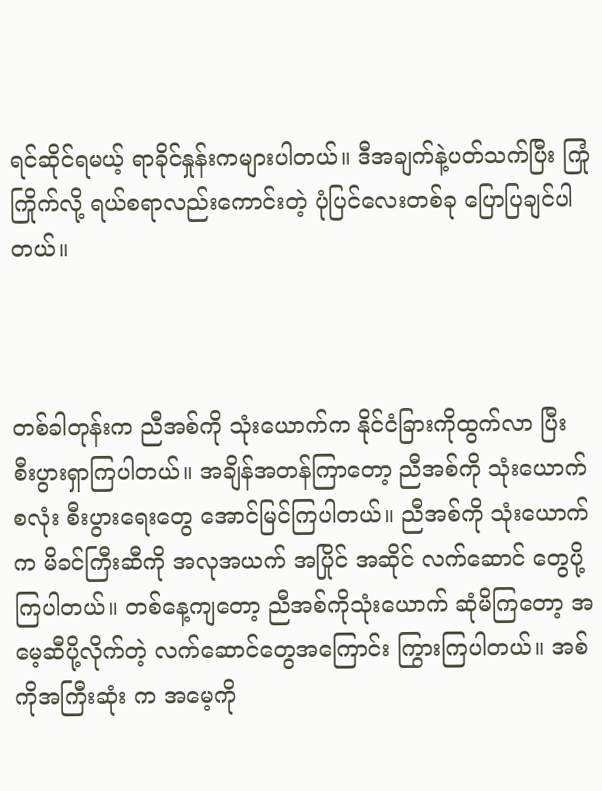ရင်ဆိုင်ရမယ့် ရာခိုင်နှုန်းကများပါတယ်။ ဒီအချက်နဲ့ပတ်သက်ပြီး ကြုံကြိုက်လို့ ရယ်စရာလည်းကောင်းတဲ့ ပုံပြင်လေးတစ်ခု ပြောပြချင်ပါတယ်။



တစ်ခါတုန်းက ညီအစ်ကို သုံးယောက်က နိုင်ငံခြားကိုထွက်လာ ပြီး စီးပွားရှာကြပါတယ်။ အချိန်အတန်ကြာတော့ ညီအစ်ကို သုံးယောက်စလုံး စီးပွားရေးတွေ အောင်မြင်ကြပါတယ်။ ညီအစ်ကို သုံးယောက်က မိခင်ကြီးဆီကို အလုအယက် အပြိုင် အဆိုင် လက်ဆောင် တွေပို့ကြပါတယ်။ တစ်နေ့ကျတော့ ညီအစ်ကိုသုံးယောက် ဆုံမိကြတော့ အမေ့ဆီပို့လိုက်တဲ့ လက်ဆောင်တွေအကြောင်း ကြွားကြပါတယ်။ အစ်ကိုအကြီးဆုံး က အမေ့ကို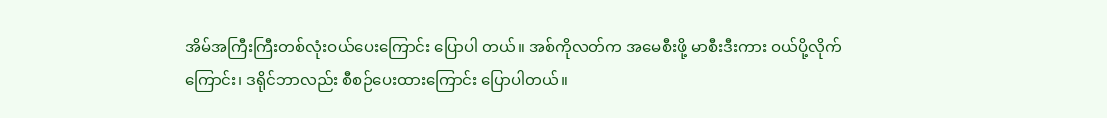အိမ်အကြီးကြီးတစ်လုံးဝယ်ပေးကြောင်း ပြောပါ တယ်။ အစ်ကိုလတ်က အမေစီးဖို့ မာစီးဒီးကား ဝယ်ပို့လိုက် ကြောင်း၊ ဒရိုင်ဘာလည်း စီစဉ်ပေးထားကြောင်း ပြောပါတယ်။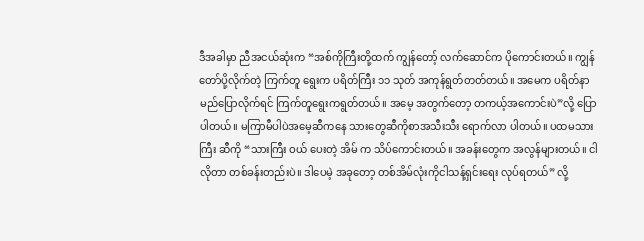ဒီအခါမှာ ညီအငယ်ဆုံးက “အစ်ကိုကြီးတို့ထက် ကျွန်တော့် လက်ဆောင်က ပိုကောင်းတယ်။ ကျွန်တော်ပို့လိုက်တဲ့ ကြက်တူ ရွေးက ပရိတ်ကြီး ၁၁ သုတ် အကုန်ရွတ်တတ်တယ်။ အမေက ပရိတ်နာမည်ပြောလိုက်ရင် ကြက်တူရွေးကရွတ်တယ်။ အမေ့ အတွက်တော့ တကယ့်အကောင်းပဲ”လို့ ပြောပါတယ်။ မကြာမီပါပဲအမေ့ဆီကနေ သားတွေဆီကိုစာအသီးသီး ရောက်လာ ပါတယ်။ ပထမသား ကြီး ဆီကို “သားကြီး ဝယ် ပေးတဲ့ အိမ် က သိပ်ကောင်းတယ်။ အခန်းတွေက အလွန်များတယ်။ ငါလိုတာ တစ်ခန်းတည်းပဲ။ ဒါပေမဲ့ အခုတော့ တစ်အိမ်လုံးကိုငါသန့်ရှင်းရေး လုပ်ရတယ်” လို့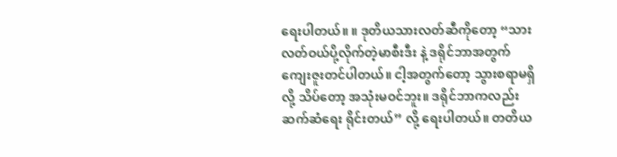ရေးပါတယ်။ ။ ဒုတိယသားလတ်ဆီကိုတော့ “သားလတ်ဝယ်ပို့လိုက်တဲ့မာစီးဒီး နဲ့ ဒရိုင်ဘာအတွက် ကျေးဇူးတင်ပါတယ်။ ငါ့အတွက်တော့ သွားစရာမရှိလို့ သိပ်တော့ အသုံးမဝင်ဘူး။ ဒရိုင်ဘာကလည်း ဆက်ဆံရေး ရိုင်းတယ်” လို့ ရေးပါတယ်။ တတိယ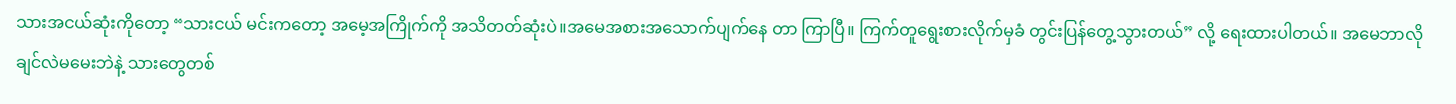သားအငယ်ဆုံးကိုတော့ “သားငယ် မင်းကတော့ အမေ့အကြိုက်ကို အသိတတ်ဆုံးပဲ။အမေအစားအသောက်ပျက်နေ တာ ကြာပြီ။ ကြက်တူရွေးစားလိုက်မှခံ တွင်းပြန်တွေ့သွားတယ်” လို့ ရေးထားပါတယ်။ အမေဘာလိုချင်လဲမမေးဘဲနဲ့ သားတွေတစ်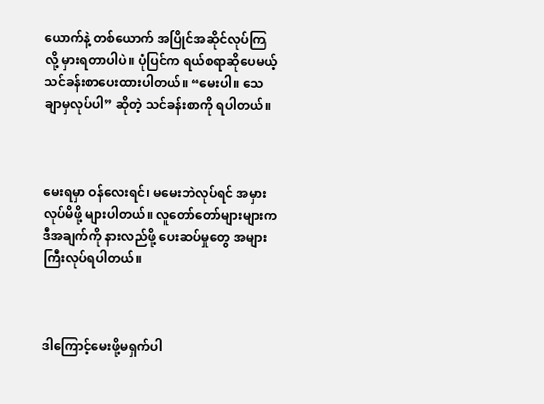ယောက်နဲ့ တစ်ယောက် အပြိုင်အဆိုင်လုပ်ကြလို့ မှားရတာပါပဲ။ ပုံပြင်က ရယ်စရာဆိုပေမယ့် သင်ခန်းစာပေးထားပါတယ်။ “မေးပါ။ သေချာမှလုပ်ပါ” ဆိုတဲ့ သင်ခန်းစာကို ရပါတယ်။



မေးရမှာ ဝန်လေးရင်၊ မမေးဘဲလုပ်ရင် အမှားလုပ်မိဖို့ များပါတယ်။ လူတော်တော်များများက ဒီအချက်ကို နားလည်ဖို့ ပေးဆပ်မှုတွေ အများကြီးလုပ်ရပါတယ်။



ဒါကြောင့်မေးဖို့မရှက်ပါ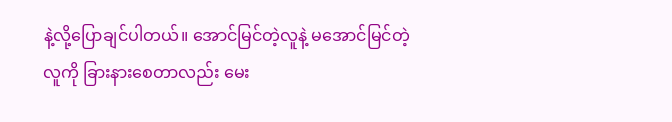နဲ့လို့ပြောချင်ပါတယ်။ အောင်မြင်တဲ့လူနဲ့ မအောင်မြင်တဲ့လူကို ခြားနားစေတာလည်း မေး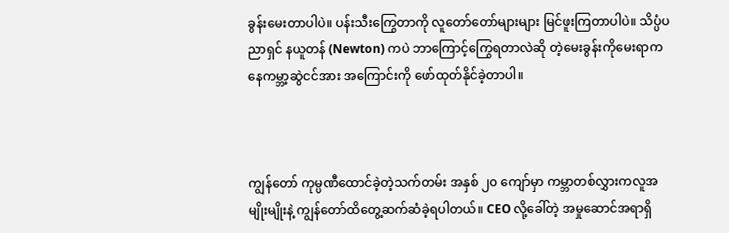ခွန်းမေးတာပါပဲ။ ပန်းသီးကြွေတာကို လူတော်တော်များများ မြင်ဖူးကြတာပါပဲ။ သိပ္ပံပညာရှင် နယူတန် (Newton) ကပဲ ဘာကြောင့်ကြွေရတာလဲဆို တဲ့မေးခွန်းကိုမေးရာကနေကမ္ဘာ့ဆွဲငင်အား အကြောင်းကို ဖော်ထုတ်နိုင်ခဲ့တာပါ။



ကျွန်တော် ကုမ္ပဏီထောင်ခဲ့တဲ့သက်တမ်း အနှစ် ၂၀ ကျော်မှာ ကမ္ဘာတစ်လွှားကလူအမျိုးမျိုးနဲ့ ကျွန်တော်ထိတွေ့ဆက်ဆံခဲ့ရပါတယ်။ CEO လို့ခေါ်တဲ့ အမှုဆောင်အရာရှိ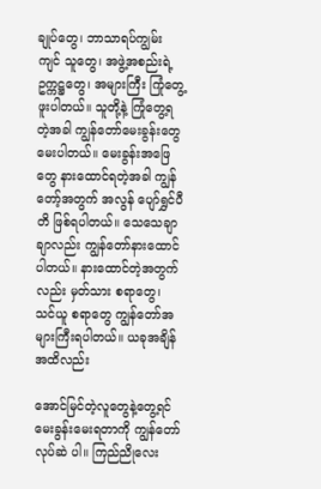ချုပ်တွေ၊ ဘာသာရပ်ကျွမ်းကျင် သူတွေ၊ အဖွဲ့အစည်းရဲ့ ဥက္ကဋ္ဌတွေ၊ အများကြီး ကြုံတွေ့ဖူးပါတယ်။ သူတို့နဲ့ ကြုံတွေ့ရတဲ့အခါ ကျွန်တော်မေးခွန်းတွေ မေးပါတယ်။ မေးခွန်းအဖြေတွေ နားထောင်ရတဲ့အခါ ကျွန်တော့်အတွက် အလွန် ပျော်ရွှင်ပီတိ ဖြစ်ရပါတယ်။ သေသေချာချာလည်း ကျွန်တော်နားထောင် ပါတယ်။ နားထောင်တဲ့အတွက်လည်း မှတ်သား စရာတွေ၊ သင်ယူ စရာတွေ ကျွန်တော်အများကြီးရပါတယ်။ ယခုအချိန်အထိလည်း

အောင်မြင်တဲ့လူတွေနဲ့တွေ့ရင် မေးခွန်းမေးရတာကို ကျွန်တော် လုပ်ဆဲ ပါ။ ကြည်ညိုလေး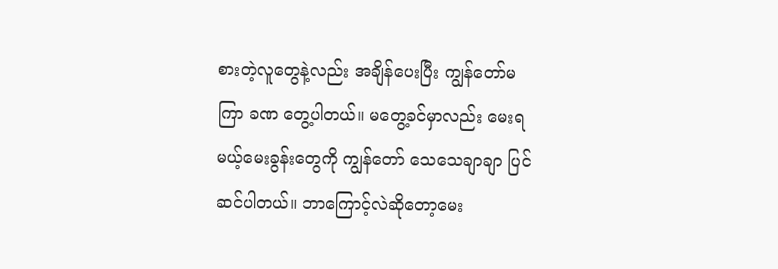စားတဲ့လူတွေနဲ့လည်း အချိန်ပေးပြီး ကျွန်တော်မကြာ ခဏ တွေ့ပါတယ်။ မတွေ့ခင်မှာလည်း မေးရမယ့်မေးခွန်းတွေကို ကျွန်တော် သေသေချာချာ ပြင်ဆင်ပါတယ်။ ဘာကြောင့်လဲဆိုတော့မေး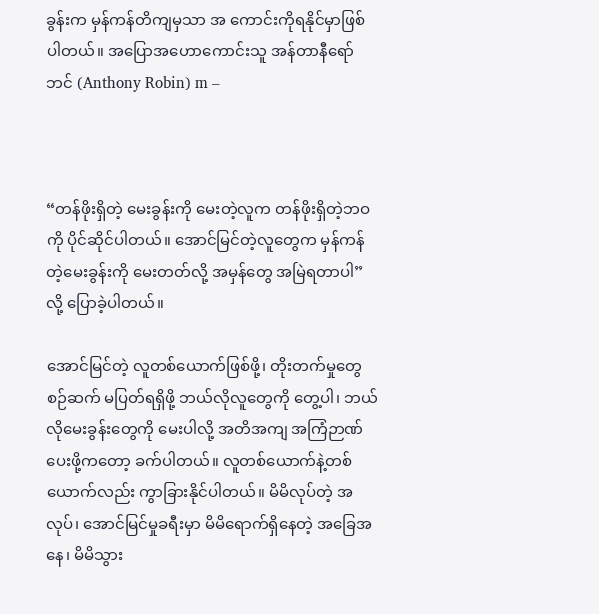ခွန်းက မှန်ကန်တိကျမှသာ အ ကောင်းကိုရနိုင်မှာဖြစ်ပါတယ်။ အပြောအဟောကောင်းသူ အန်တာနီရော်ဘင် (Anthony Robin) m –



“တန်ဖိုးရှိတဲ့ မေးခွန်းကို မေးတဲ့လူက တန်ဖိုးရှိတဲ့ဘဝကို ပိုင်ဆိုင်ပါတယ်။ အောင်မြင်တဲ့လူတွေက မှန်ကန်တဲ့မေးခွန်းကို မေးတတ်လို့ အမှန်တွေ အမြဲရတာပါ” လို့ ပြောခဲ့ပါတယ်။

အောင်မြင်တဲ့ လူတစ်ယောက်ဖြစ်ဖို့၊ တိုးတက်မှုတွေ စဉ်ဆက် မပြတ်ရရှိဖို့ ဘယ်လိုလူတွေကို တွေ့ပါ၊ ဘယ်လိုမေးခွန်းတွေကို မေးပါလို့ အတိအကျ အကြံဉာဏ်ပေးဖို့ကတော့ ခက်ပါတယ်။ လူတစ်ယောက်နဲ့တစ်ယောက်လည်း ကွာခြားနိုင်ပါတယ်။ မိမိလုပ်တဲ့ အလုပ်၊ အောင်မြင်မှုခရီးမှာ မိမိရောက်ရှိနေတဲ့ အခြေအနေ၊ မိမိသွား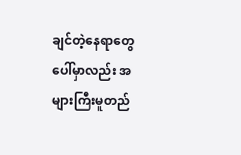ချင်တဲ့နေရာတွေပေါ်မှာလည်း အများကြီးမူတည်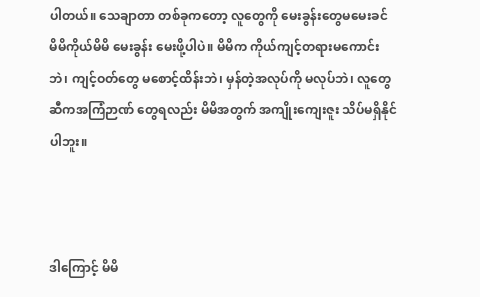ပါတယ်။ သေချာတာ တစ်ခုကတော့ လူတွေကို မေးခွန်းတွေမမေးခင် မိမိကိုယ်မိမိ မေးခွန်း မေးဖို့ပါပဲ။ မိမိက ကိုယ်ကျင့်တရားမကောင်းဘဲ၊ ကျင့်ဝတ်တွေ မစောင့်ထိန်းဘဲ၊ မှန်တဲ့အလုပ်ကို မလုပ်ဘဲ၊ လူတွေဆီကအကြံဉာဏ် တွေရလည်း မိမိအတွက် အကျိုးကျေးဇူး သိပ်မရှိနိုင်ပါဘူး။



ဒါကြောင့် မိမိ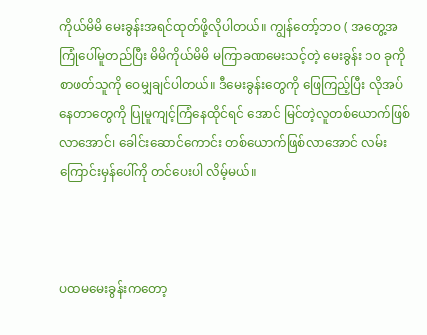ကိုယ်မိမိ မေးခွန်းအရင်ထုတ်ဖို့လိုပါတယ်။ ကျွန်တော့်ဘဝ ( အတွေ့အကြုံပေါ်မူတည်ပြီး မိမိကိုယ်မိမိ မကြာခဏမေးသင့်တဲ့ မေးခွန်း ၁၀ ခုကို စာဖတ်သူကို ဝေမျှချင်ပါတယ်။ ဒီမေးခွန်းတွေကို ဖြေကြည့်ပြီး လိုအပ်နေတာတွေကို ပြုမူကျင့်ကြံနေထိုင်ရင် အောင် မြင်တဲ့လူတစ်ယောက်ဖြစ်လာအောင်၊ ခေါင်းဆောင်ကောင်း တစ်ယောက်ဖြစ်လာအောင် လမ်းကြောင်းမှန်ပေါ်ကို တင်ပေးပါ လိမ့်မယ်။



ပထမမေးခွန်းကတော့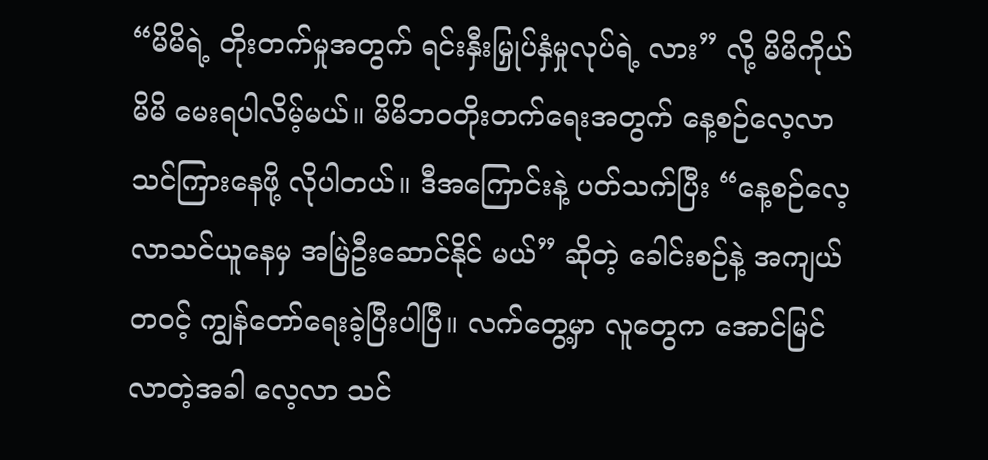“မိမိရဲ့ တိုးတက်မှုအတွက် ရင်းနှီးမြှုပ်နှံမှုလုပ်ရဲ့ လား” လို့ မိမိကိုယ်မိမိ မေးရပါလိမ့်မယ်။ မိမိဘဝတိုးတက်ရေးအတွက် နေ့စဉ်လေ့လာသင်ကြားနေဖို့ လိုပါတယ်။ ဒီအကြောင်းနဲ့ ပတ်သက်ပြီး “နေ့စဉ်လေ့လာသင်ယူနေမှ အမြဲဦးဆောင်နိုင် မယ်” ဆိုတဲ့ ခေါင်းစဉ်နဲ့ အကျယ်တဝင့် ကျွန်တော်ရေးခဲ့ပြီးပါပြီ။ လက်တွေ့မှာ လူတွေက အောင်မြင်လာတဲ့အခါ လေ့လာ သင်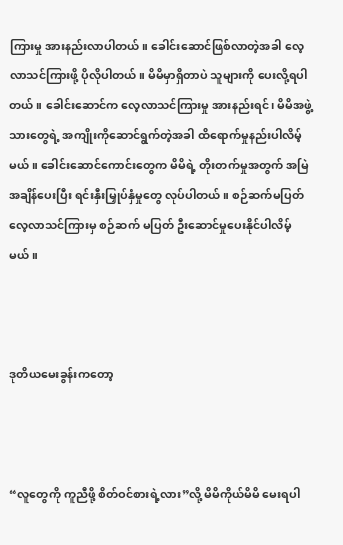ကြားမှု အားနည်းလာပါတယ်။ ခေါင်းဆောင်ဖြစ်လာတဲ့အခါ လေ့လာသင်ကြားဖို့ ပိုလိုပါတယ်။ မိမိမှာရှိတာပဲ သူများကို ပေးလို့ရပါတယ်။ ခေါင်းဆောင်က လေ့လာသင်ကြားမှု အားနည်းရင်၊ မိမိအဖွဲ့သားတွေရဲ့ အကျိုးကိုဆောင်ရွက်တဲ့အခါ ထိရောက်မှုနည်းပါလိမ့်မယ်။ ခေါင်းဆောင်ကောင်းတွေက မိမိရဲ့ တိုးတက်မှုအတွက် အမြဲအချိန်ပေးပြီး ရင်းနှီးမြှုပ်နှံမှုတွေ လုပ်ပါတယ်။ စဉ်ဆက်မပြတ် လေ့လာသင်ကြားမှ စဉ်ဆက် မပြတ် ဦးဆောင်မှုပေးနိုင်ပါလိမ့်မယ်။



ဒုတိယမေးခွန်းကတော့



“လူတွေကို ကူညီဖို့ စိတ်ဝင်စားရဲ့လား”လို့ မိမိကိုယ်မိမိ မေးရပါ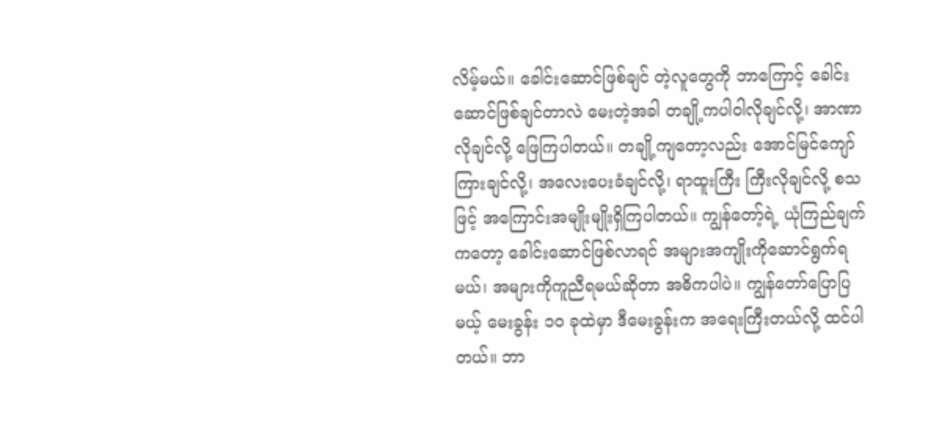လိမ့်မယ်။ ခေါင်းဆောင်ဖြစ်ချင် တဲ့လူတွေကို ဘာကြောင့် ခေါင်းဆောင်ဖြစ်ချင်တာလဲ မေးတဲ့အခါ တချို့ကပါဝါလိုချင်လို့၊ အာဏာလိုချင်လို့ ဖြေကြပါတယ်။ တချို့ကျတော့လည်း အောင်မြင်ကျော်ကြားချင်လို့၊ အလေးပေးခံချင်လို့၊ ရာထူးကြီး ကြီးလိုချင်လို့ စသဖြင့် အကြောင်းအမျိုးမျိုးရှိကြပါတယ်။ ကျွန်တော့်ရဲ့ ယုံကြည်ချက်ကတော့ ခေါင်းဆောင်ဖြစ်လာရင် အများအကျိုးကိုဆောင်ရွက်ရမယ်၊ အများကိုကူညီရမယ်ဆိုတာ အဓိကပါပဲ။ ကျွန်တော်ပြောပြမယ့် မေးခွန်း ၁၀ ခုထဲမှာ ဒီမေးခွန်းက အရေးကြီးတယ်လို့ ထင်ပါတယ်။ ဘာ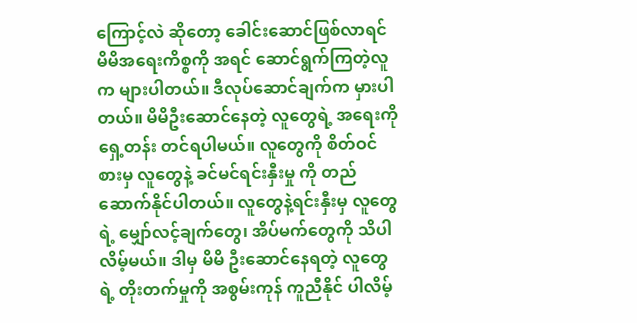ကြောင့်လဲ ဆိုတော့ ခေါင်းဆောင်ဖြစ်လာရင် မိမိအရေးကိစ္စကို အရင် ဆောင်ရွက်ကြတဲ့လူက များပါတယ်။ ဒီလုပ်ဆောင်ချက်က မှားပါတယ်။ မိမိဦးဆောင်နေတဲ့ လူတွေရဲ့ အရေးကို ရှေ့တန်း တင်ရပါမယ်။ လူတွေကို စိတ်ဝင်စားမှ လူတွေနဲ့ ခင်မင်ရင်းနှီးမှု ကို တည်ဆောက်နိုင်ပါတယ်။ လူတွေနဲ့ရင်းနှီးမှ လူတွေရဲ့ မျှော်လင့်ချက်တွေ၊ အိပ်မက်တွေကို သိပါလိမ့်မယ်။ ဒါမှ မိမိ ဦးဆောင်နေရတဲ့ လူတွေရဲ့ တိုးတက်မှုကို အစွမ်းကုန် ကူညီနိုင် ပါလိမ့်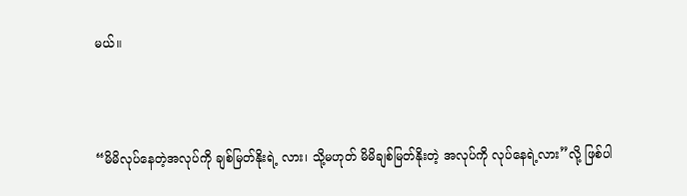မယ်။



“မိမိလုပ်နေတဲ့အလုပ်ကို ချစ်မြတ်နိုးရဲ့ လား၊ သို့မဟုတ် မိမိချစ်မြတ်နိုးတဲ့ အလုပ်ကို လုပ်နေရဲ့လား”လို့ ဖြစ်ပါ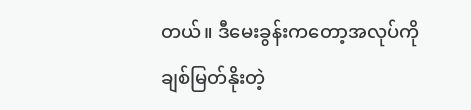တယ်။ ဒီမေးခွန်းကတော့အလုပ်ကို ချစ်မြတ်နိုးတဲ့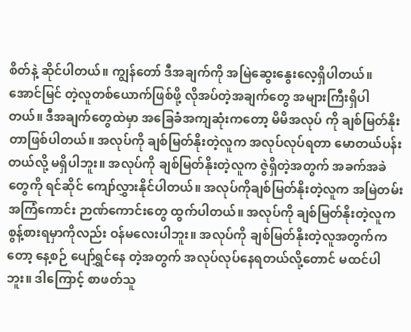စိတ်နဲ့ ဆိုင်ပါတယ်။ ကျွန်တော် ဒီအချက်ကို အမြဲဆွေးနွေးလေ့ရှိပါတယ်။ အောင်မြင် တဲ့လူတစ်ယောက်ဖြစ်ဖို့ လိုအပ်တဲ့အချက်တွေ အများကြီးရှိပါ တယ်။ ဒီအချက်တွေထဲမှာ အခြေခံအကျဆုံးကတော့ မိမိအလုပ် ကို ချစ်မြတ်နိုးတာဖြစ်ပါတယ်။ အလုပ်ကို ချစ်မြတ်နိုးတဲ့လူက အလုပ်လုပ်ရတာ မောတယ်ပန်းတယ်လို့ မရှိပါဘူး။ အလုပ်ကို ချစ်မြတ်နိုးတဲ့လူက ဇွဲရှိတဲ့အတွက် အခက်အခဲတွေကို ရင်ဆိုင် ကျော်လွှားနိုင်ပါတယ်။ အလုပ်ကိုချစ်မြတ်နိုးတဲ့လူက အမြဲတမ်း အကြံကောင်း ဉာဏ်ကောင်းတွေ ထွက်ပါတယ်။ အလုပ်ကို ချစ်မြတ်နိုးတဲ့လူက စွန့်စားရမှာကိုလည်း ဝန်မလေးပါဘူး။ အလုပ်ကို ချစ်မြတ်နိုးတဲ့လူအတွက်ကတော့ နေ့စဉ် ပျော်ရွှင်နေ တဲ့အတွက် အလုပ်လုပ်နေရတယ်လို့တောင် မထင်ပါဘူး။ ဒါကြောင့် စာဖတ်သူ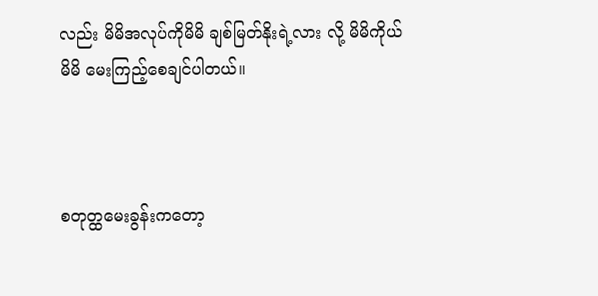လည်း မိမိအလုပ်ကိုမိမိ ချစ်မြတ်နိုးရဲ့လား လို့ မိမိကိုယ်မိမိ မေးကြည့်စေချင်ပါတယ်။



စတုတ္ထမေးခွန်းကတော့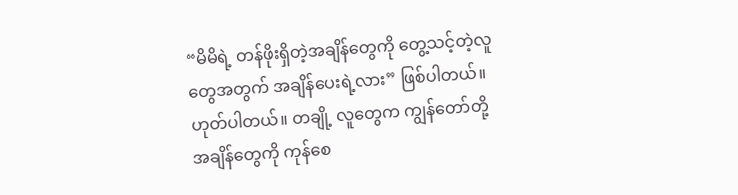“မိမိရဲ့ တန်ဖိုးရှိတဲ့အချိန်တွေကို တွေ့သင့်တဲ့လူတွေအတွက် အချိန်ပေးရဲ့လား” ဖြစ်ပါတယ်။ ဟုတ်ပါတယ်။ တချို့ လူတွေက ကျွန်တော်တို့ အချိန်တွေကို ကုန်စေ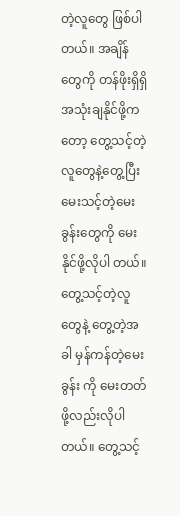တဲ့လူတွေ ဖြစ်ပါတယ်။ အချိန်တွေကို တန်ဖိုးရှိရှိအသုံးချနိုင်ဖို့ကတော့ တွေ့သင့်တဲ့ လူတွေနဲ့တွေ့ပြီး မေးသင့်တဲ့မေးခွန်းတွေကို မေးနိုင်ဖို့လိုပါ တယ်။ တွေ့သင့်တဲ့လူတွေနဲ့ တွေ့တဲ့အခါ မှန်ကန်တဲ့မေးခွန်း ကို မေးတတ်ဖို့လည်းလိုပါတယ်။ တွေ့သင့်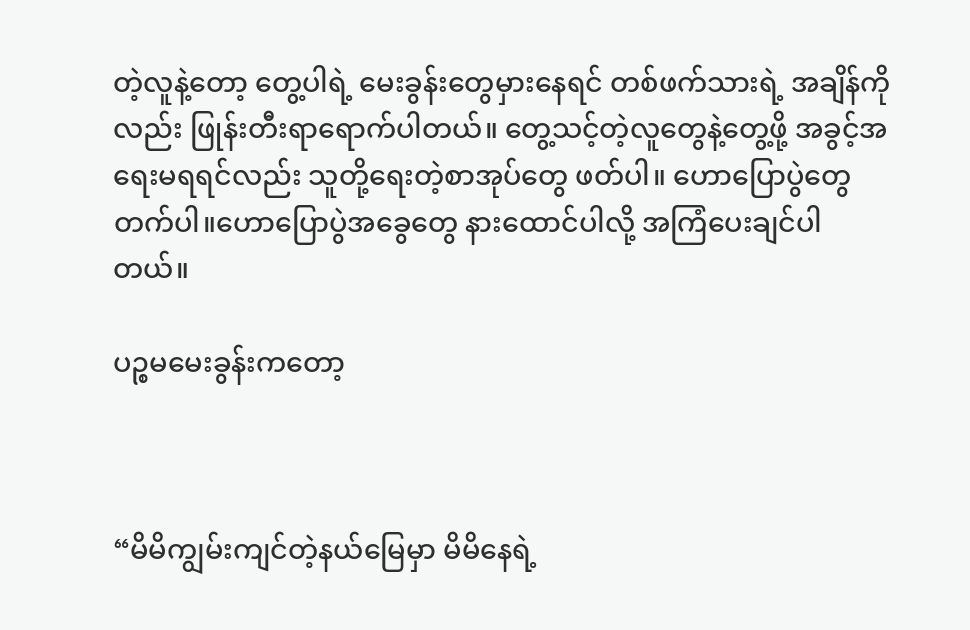တဲ့လူနဲ့တော့ တွေ့ပါရဲ့ မေးခွန်းတွေမှားနေရင် တစ်ဖက်သားရဲ့ အချိန်ကို လည်း ဖြုန်းတီးရာရောက်ပါတယ်။ တွေ့သင့်တဲ့လူတွေနဲ့တွေ့ဖို့ အခွင့်အရေးမရရင်လည်း သူတို့ရေးတဲ့စာအုပ်တွေ ဖတ်ပါ။ ဟောပြောပွဲတွေတက်ပါ။ဟောပြောပွဲအခွေတွေ နားထောင်ပါလို့ အကြံပေးချင်ပါတယ်။

ပဉ္စမမေးခွန်းကတော့



“မိမိကျွမ်းကျင်တဲ့နယ်မြေမှာ မိမိနေရဲ့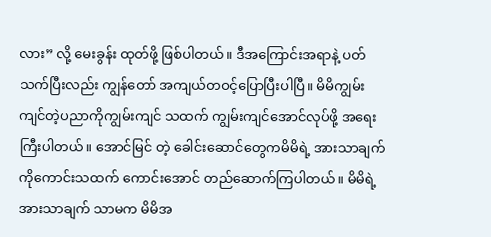လား” လို့ မေးခွန်း ထုတ်ဖို့ ဖြစ်ပါတယ်။ ဒီအကြောင်းအရာနဲ့ ပတ်သက်ပြီးလည်း ကျွန်တော် အကျယ်တဝင့်ပြောပြီးပါပြီ။ မိမိကျွမ်းကျင်တဲ့ပညာကိုကျွမ်းကျင် သထက် ကျွမ်းကျင်အောင်လုပ်ဖို့ အရေးကြီးပါတယ်။ အောင်မြင် တဲ့ ခေါင်းဆောင်တွေကမိမိရဲ့ အားသာချက်ကိုကောင်းသထက် ကောင်းအောင် တည်ဆောက်ကြပါတယ်။ မိမိရဲ့ အားသာချက် သာမက မိမိအ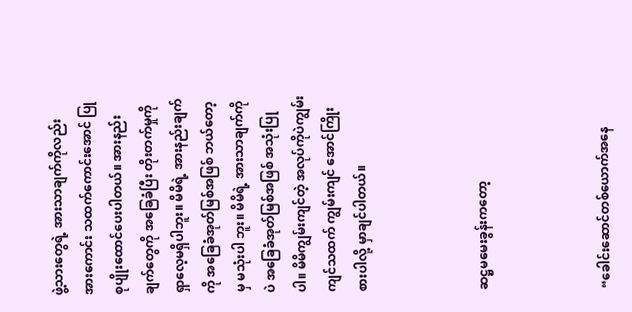ဖွဲ့သားတွေရဲ့ အားသာချက်ကိုလည်း အားကောင်း သထက်ကောင်းအောင် ပြုစုပျိုးထောင်ပေးပါတယ်။ အားနည်း ချက်တွေကို အခြေခံပြီး တိုးတက်မှုကို ရှာလေ့မရှိပါဘူး။ မိမိရဲ့ အားနည်းချက်ကို အခြေခံအုတ်မြစ်အဖြစ် ဘယ်တော့မှ မသုံးပါ ဘူး။ မိမိရဲ့ အားသာချက်ကိုပဲ အခြေခံအုတ်မြစ်အဖြစ် အသုံးပြု ပါ။ မိမိကျွမ်းကျင်တဲ့ အလုပ်ကိုပဲကျွမ်းကျင်သထက် ကျွမ်းကျင် အောင်ကြိုးစားပါလို့ မှာချင်ပါတယ်။



ဆဋ္ဌမမေးခွန်းကတော့



“ခေါင်းဆောင်တစ်ယောက်အနေ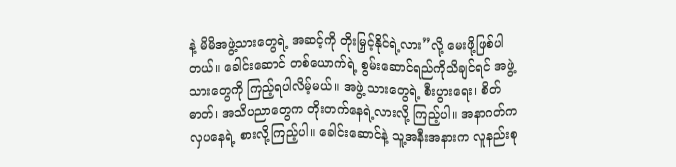နဲ့ မိမိအဖွဲ့သားတွေရဲ့ အဆင့်ကို တိုးမြှင့်နိုင်ရဲ့လား”လို့ မေးဖို့ဖြစ်ပါတယ်။ ခေါင်းဆောင် တစ်ယောက်ရဲ့ စွမ်းဆောင်ရည်ကိုသိချင်ရင် အဖွဲ့သားတွေကို ကြည့်ရပါလိမ့်မယ်။ အဖွဲ့ သားတွေရဲ့ စီးပွားရေး၊ စိတ်ဓာတ်၊ အသိပညာတွေက တိုးတက်နေရဲ့လားလို့ ကြည့်ပါ။ အနာဂတ်က လှပနေရဲ့ စားလို့ကြည့်ပါ။ ခေါင်းဆောင်နဲ့ သူ့အနီးအနားက လူနည်းစု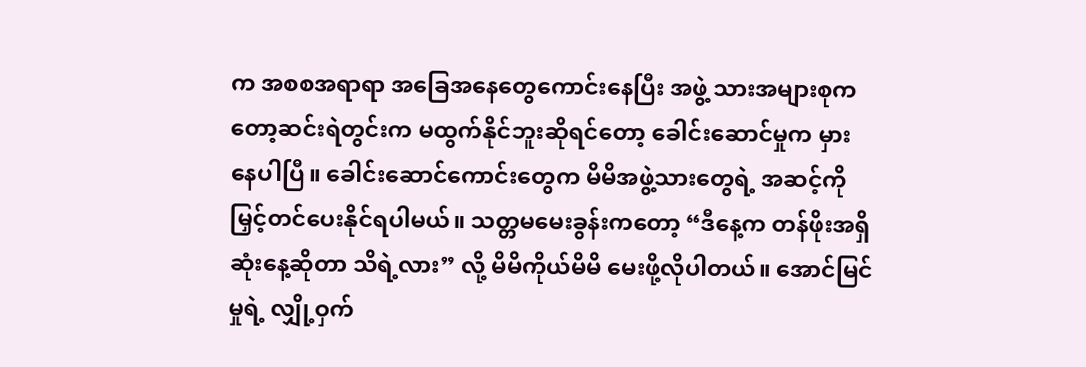က အစစအရာရာ အခြေအနေတွေကောင်းနေပြီး အဖွဲ့ သားအများစုကတော့ဆင်းရဲတွင်းက မထွက်နိုင်ဘူးဆိုရင်တော့ ခေါင်းဆောင်မှုက မှားနေပါပြီ။ ခေါင်းဆောင်ကောင်းတွေက မိမိအဖွဲ့သားတွေရဲ့ အဆင့်ကို မြှင့်တင်ပေးနိုင်ရပါမယ်။ သတ္တမမေးခွန်းကတော့ “ဒီနေ့က တန်ဖိုးအရှိဆုံးနေ့ဆိုတာ သိရဲ့လား” လို့ မိမိကိုယ်မိမိ မေးဖို့လိုပါတယ်။ အောင်မြင်မှုရဲ့ လျှို့ဝှက်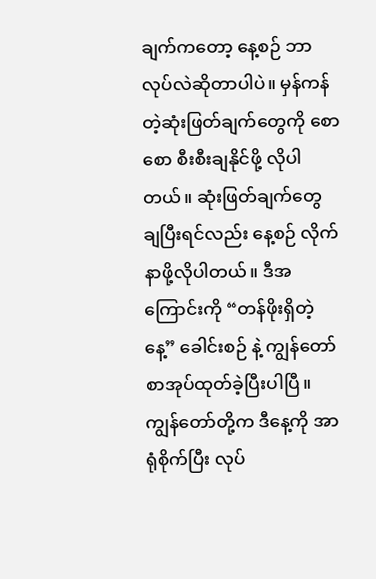ချက်ကတော့ နေ့စဉ် ဘာလုပ်လဲဆိုတာပါပဲ။ မှန်ကန်တဲ့ဆုံးဖြတ်ချက်တွေကို စောစော စီးစီးချနိုင်ဖို့ လိုပါတယ်။ ဆုံးဖြတ်ချက်တွေ ချပြီးရင်လည်း နေ့စဉ် လိုက်နာဖို့လိုပါတယ်။ ဒီအကြောင်းကို “တန်ဖိုးရှိတဲ့နေ့” ခေါင်းစဉ် နဲ့ ကျွန်တော်စာအုပ်ထုတ်ခဲ့ပြီးပါပြီ။ ကျွန်တော်တို့က ဒီနေ့ကို အာရုံစိုက်ပြီး လုပ်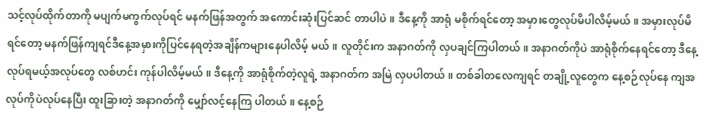သင့်လုပ်ထိုက်တာကို မပျက်မကွက်လုပ်ရင် မနက်ဖြန်အတွက် အကောင်းဆုံးပြင်ဆင် တာပါပဲ။ ဒီနေ့ကို အာရုံ မစိုက်ရင်တော့ အမှားတွေလုပ်မိပါလိမ့်မယ်။ အမှားလုပ်မိရင်တော့ မနက်ဖြန်ကျရင်ဒီနေ့အမှားကိုပြင်နေရတဲ့အချိန်ကများနေပါလိမ့် မယ်။ လူတိုင်းက အနာဂတ်ကို လှပချင်ကြပါတယ်။ အနာဂတ်ကိုပဲ အာရုံစိုက်နေရင်တော့ ဒီနေ့ လုပ်ရမယ့်အလုပ်တွေ လစ်ဟင်း ကုန်ပါလိမ့်မယ်။ ဒီနေ့ကို အာရုံစိုက်တဲ့လူရဲ့ အနာဂတ်က အမြဲ လှပပါတယ်။ တစ်ခါတလေကျရင် တချို့လူတွေက နေ့စဉ်လုပ်နေ ကျအလုပ်ကိုပဲလုပ်နေပြီး ထူးခြားတဲ့ အနာဂတ်ကို မျှော်လင့်နေကြ ပါတယ်။ နေ့စဉ်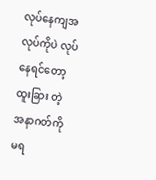လုပ်နေကျအလုပ်ကိုပဲ လုပ်နေရင်တော့ ထူးခြား တဲ့ အနာဂတ်ကို မရ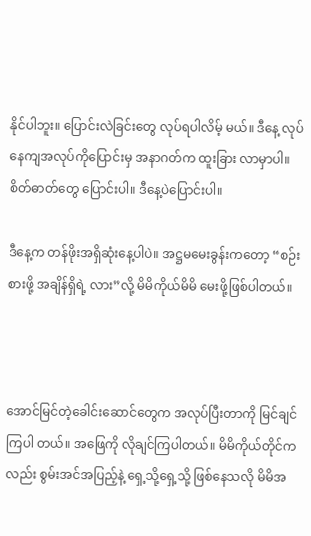နိုင်ပါဘူး။ ပြောင်းလဲခြင်းတွေ လုပ်ရပါလိမ့် မယ်။ ဒီနေ့ လုပ်နေကျအလုပ်ကိုပြောင်းမှ အနာဂတ်က ထူးခြား လာမှာပါ။ စိတ်ဓာတ်တွေ ပြောင်းပါ။ ဒီနေ့ပဲပြောင်းပါ။

ဒီနေ့က တန်ဖိုးအရှိဆုံးနေ့ပါပဲ။ အဋ္ဌမမေးခွန်းကတော့ “စဉ်းစားဖို့ အချိန်ရှိရဲ့ လား”လို့ မိမိကိုယ်မိမိ မေးဖို့ဖြစ်ပါတယ်။



အောင်မြင်တဲ့ခေါင်းဆောင်တွေက အလုပ်ပြီးတာကို မြင်ချင်ကြပါ တယ်။ အဖြေကို လိုချင်ကြပါတယ်။ မိမိကိုယ်တိုင်ကလည်း စွမ်းအင်အပြည့်နဲ့ ရှေ့သို့ရှေ့သို့ ဖြစ်နေသလို မိမိအ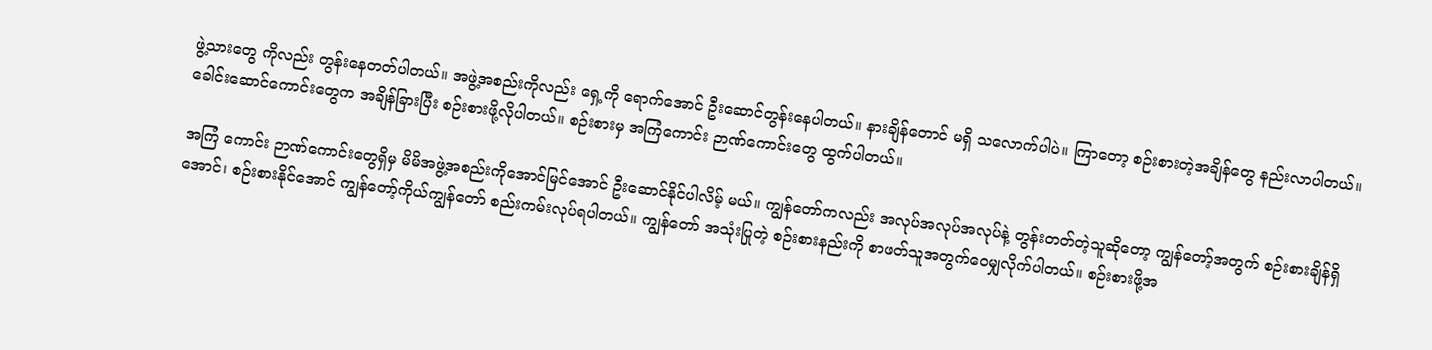ဖွဲ့သားတွေ ကိုလည်း တွန်းနေတတ်ပါတယ်။ အဖွဲ့အစည်းကိုလည်း ရှေ့ကို ရောက်အောင် ဦးဆောင်တွန်းနေပါတယ်။ နားချိန်တောင် မရှိ သလောက်ပါပဲ။ ကြာတော့ စဉ်းစားတဲ့အချိန်တွေ နည်းလာပါတယ်။ ခေါင်းဆောင်ကောင်းတွေက အချိန်ခြားပြီး စဉ်းစားဖို့လိုပါတယ်။ စဉ်းစားမှ အကြံကောင်း ဉာဏ်ကောင်းတွေ ထွက်ပါတယ်။

အကြံ ကောင်း ဉာဏ်ကောင်းတွေရှိမှ မိမိအဖွဲ့အစည်းကိုအောင်မြင်အောင် ဦးဆောင်နိုင်ပါလိမ့် မယ်။ ကျွန်တော်ကလည်း အလုပ်အလုပ်အလုပ်နဲ့ တွန်းတတ်တဲ့သူဆိုတော့ ကျွန်တော့်အတွက် စဉ်းစားချိန်ရှိအောင်၊ စဉ်းစားနိုင်အောင် ကျွန်တော့်ကိုယ်ကျွန်တော် စည်းကမ်းလုပ်ရပါတယ်။ ကျွန်တော် အသုံးပြုတဲ့ စဉ်းစားနည်းကို စာဖတ်သူအတွက်ဝေမျှလိုက်ပါတယ်။ စဉ်းစားဖို့အ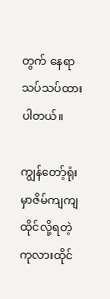တွက် နေရာသပ်သပ်ထားပါတယ်။

ကျွန်တော့်ရုံးမှာဇိမ်ကျကျထိုင်လို့ရတဲ့ကုလားထိုင်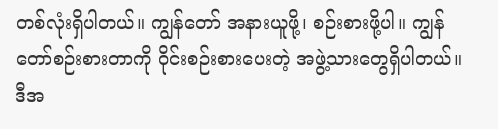တစ်လုံးရှိပါတယ်။ ကျွန်တော် အနားယူဖို့၊ စဉ်းစားဖို့ပါ။ ကျွန်တော်စဉ်းစားတာကို ဝိုင်းစဉ်းစားပေးတဲ့ အဖွဲ့သားတွေရှိပါတယ်။ ဒီအ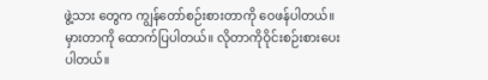ဖွဲ့သား တွေက ကျွန်တော်စဉ်းစားတာကို ဝေဖန်ပါတယ်။ မှားတာကို ထောက်ပြပါတယ်။ လိုတာကိုဝိုင်းစဉ်းစားပေးပါတယ်။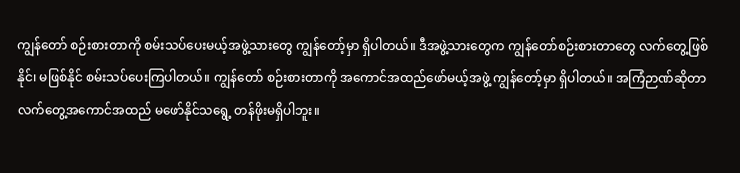ကျွန်တော် စဉ်းစားတာကို စမ်းသပ်ပေးမယ့်အဖွဲ့သားတွေ ကျွန်တော့်မှာ ရှိပါတယ်။ ဒီအဖွဲ့သားတွေက ကျွန်တော်စဉ်းစားတာတွေ လက်တွေ့ဖြစ်နိုင်၊ မဖြစ်နိုင် စမ်းသပ်ပေးကြပါတယ်။ ကျွန်တော် စဉ်းစားတာကို အကောင်အထည်ဖော်မယ့်အဖွဲ့ ကျွန်တော့်မှာ ရှိပါတယ်။ အကြံဉာဏ်ဆိုတာ လက်တွေ့အကောင်အထည် မဖော်နိုင်သရွေ့ တန်ဖိုးမရှိပါဘူး။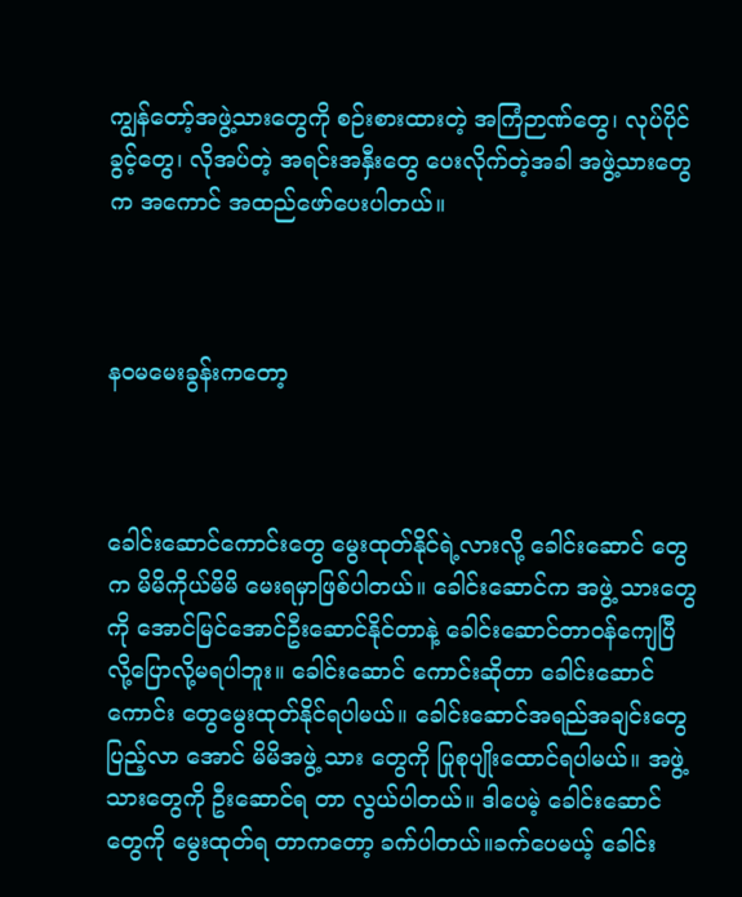ကျွန်တော့်အဖွဲ့သားတွေကို စဉ်းစားထားတဲ့ အကြံဉာဏ်တွေ၊ လုပ်ပိုင်ခွင့်တွေ၊ လိုအပ်တဲ့ အရင်းအနှီးတွေ ပေးလိုက်တဲ့အခါ အဖွဲ့သားတွေက အကောင် အထည်ဖော်ပေးပါတယ်။



နဝမမေးခွန်းကတော့



ခေါင်းဆောင်ကောင်းတွေ မွေးထုတ်နိုင်ရဲ့လားလို့ ခေါင်းဆောင် တွေက မိမိကိုယ်မိမိ မေးရမှာဖြစ်ပါတယ်။ ခေါင်းဆောင်က အဖွဲ့ သားတွေကို အောင်မြင်အောင်ဦးဆောင်နိုင်တာနဲ့ ခေါင်းဆောင်တာဝန်ကျေပြီလို့ပြောလို့မရပါဘူး။ ခေါင်းဆောင် ကောင်းဆိုတာ ခေါင်းဆောင်ကောင်း တွေမွေးထုတ်နိုင်ရပါမယ်။ ခေါင်းဆောင်အရည်အချင်းတွေ ပြည့်လာ အောင် မိမိအဖွဲ့ သား တွေကို ပြုစုပျိုးထောင်ရပါမယ်။ အဖွဲ့သားတွေကို ဦးဆောင်ရ တာ လွယ်ပါတယ်။ ဒါပေမဲ့ ခေါင်းဆောင်တွေကို မွေးထုတ်ရ တာကတော့ ခက်ပါတယ်။ခက်ပေမယ့် ခေါင်း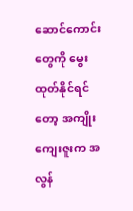ဆောင်ကောင်း တွေကို မွေးထုတ်နိုင်ရင်တော့ အကျိုးကျေးဇူးက အလွန်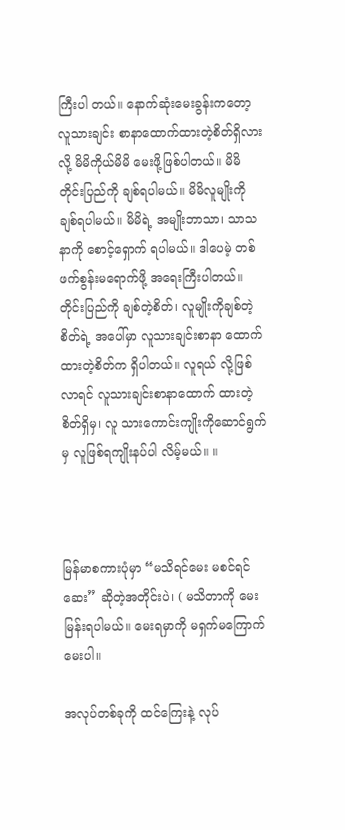ကြီးပါ တယ်။ နောက်ဆုံးမေးခွန်းကတော့ လူသားချင်း စာနာထောက်ထားတဲ့စိတ်ရှိလားလို့ မိမိကိုယ်မိမိ မေးဖို့ဖြစ်ပါတယ်။ မိမိတိုင်းပြည်ကို ချစ်ရပါမယ်။ မိမိလူမျိုးကို ချစ်ရပါမယ်။ မိမိရဲ့ အမျိုးဘာသာ၊ သာသနာကို စောင့်ရှောက် ရပါမယ်။ ဒါပေမဲ့ တစ်ဖက်စွန်းမရောက်ဖို့ အရေးကြီးပါတယ်။ တိုင်းပြည်ကို ချစ်တဲ့စိတ်၊ လူမျိုးကိုချစ်တဲ့စိတ်ရဲ့ အပေါ်မှာ လူသားချင်းစာနာ ထောက်ထားတဲ့စိတ်က ရှိပါတယ်။ လူရယ် လို့ဖြစ်လာရင် လူသားချင်းစာနာထောက် ထားတဲ့စိတ်ရှိမှ၊ လူ သားကောင်းကျိုးကိုဆောင်ရွက်မှ လူဖြစ်ရကျိုးနပ်ပါ လိမ့်မယ်။ ။



မြန်မာစကားပုံမှာ “မသိရင်မေး မစင်ရင်ဆေး” ဆိုတဲ့အတိုင်းပဲ၊ ( မသိတာကို မေးမြန်းရပါမယ်။ မေးရမှာကို မရှက်မကြောက်မေးပါ။

အလုပ်တစ်ခုကို ထင်ကြေးနဲ့ လုပ်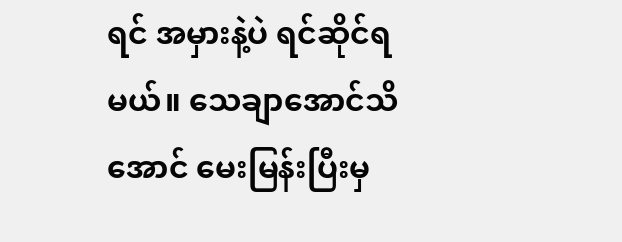ရင် အမှားနဲ့ပဲ ရင်ဆိုင်ရမယ်။ သေချာအောင်သိအောင် မေးမြန်းပြီးမှ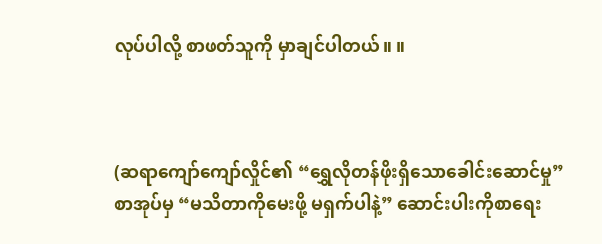လုပ်ပါလို့ စာဖတ်သူကို မှာချင်ပါတယ်။ ။



(ဆရာကျော်ကျော်လှိုင်၏ “ရွှေလိုတန်ဖိုးရှိသောခေါင်းဆောင်မှု” စာအုပ်မှ “မသိတာကိုမေးဖို့ မရှက်ပါနဲ့” ဆောင်းပါးကိုစာရေး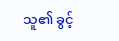သူ၏ ခွင့်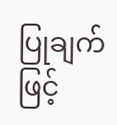ပြုချက်ဖြင့်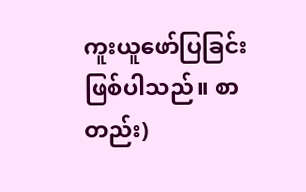ကူးယူဖော်ပြခြင်းဖြစ်ပါသည်။ စာတည်း)